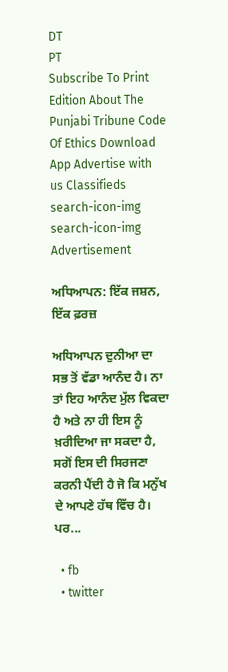DT
PT
Subscribe To Print Edition About The Punjabi Tribune Code Of Ethics Download App Advertise with us Classifieds
search-icon-img
search-icon-img
Advertisement

ਅਧਿਆਪਨ: ਇੱਕ ਜਸ਼ਨ, ਇੱਕ ਫ਼ਰਜ਼

ਅਧਿਆਪਨ ਦੁਨੀਆ ਦਾ ਸਭ ਤੋਂ ਵੱਡਾ ਆਨੰਦ ਹੈ। ਨਾ ਤਾਂ ਇਹ ਆਨੰਦ ਮੁੱਲ ਵਿਕਦਾ ਹੈ ਅਤੇ ਨਾ ਹੀ ਇਸ ਨੂੰ ਖ਼ਰੀਦਿਆ ਜਾ ਸਕਦਾ ਹੈ, ਸਗੋਂ ਇਸ ਦੀ ਸਿਰਜਣਾ ਕਰਨੀ ਪੈਂਦੀ ਹੈ ਜੋ ਕਿ ਮਨੁੱਖ ਦੇ ਆਪਣੇ ਹੱਥ ਵਿੱਚ ਹੈ। ਪਰ...

  • fb
  • twitter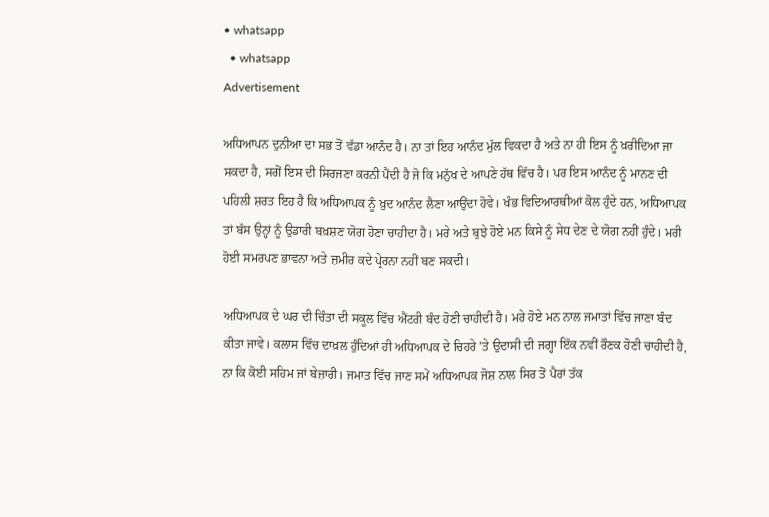• whatsapp
  • whatsapp
Advertisement

ਅਧਿਆਪਨ ਦੁਨੀਆ ਦਾ ਸਭ ਤੋਂ ਵੱਡਾ ਆਨੰਦ ਹੈ। ਨਾ ਤਾਂ ਇਹ ਆਨੰਦ ਮੁੱਲ ਵਿਕਦਾ ਹੈ ਅਤੇ ਨਾ ਹੀ ਇਸ ਨੂੰ ਖ਼ਰੀਦਿਆ ਜਾ ਸਕਦਾ ਹੈ, ਸਗੋਂ ਇਸ ਦੀ ਸਿਰਜਣਾ ਕਰਨੀ ਪੈਂਦੀ ਹੈ ਜੋ ਕਿ ਮਨੁੱਖ ਦੇ ਆਪਣੇ ਹੱਥ ਵਿੱਚ ਹੈ। ਪਰ ਇਸ ਆਨੰਦ ਨੂੰ ਮਾਨਣ ਦੀ ਪਹਿਲੀ ਸ਼ਰਤ ਇਹ ਹੈ ਕਿ ਅਧਿਆਪਕ ਨੂੰ ਖ਼ੁਦ ਆਨੰਦ ਲੈਣਾ ਆਉਂਦਾ ਹੋਵੇ। ਖੰਭ ਵਿਦਿਆਰਥੀਆਂ ਕੋਲ ਹੁੰਦੇ ਹਨ, ਅਧਿਆਪਕ ਤਾਂ ਬੱਸ ਉਨ੍ਹਾਂ ਨੂੰ ਉਡਾਰੀ ਬਖ਼ਸ਼ਣ ਯੋਗ ਹੋਣਾ ਚਾਹੀਦਾ ਹੈ। ਮਰੇ ਅਤੇ ਬੁਝੇ ਹੋਏ ਮਨ ਕਿਸੇ ਨੂੰ ਸੇਧ ਦੇਣ ਦੇ ਯੋਗ ਨਹੀਂ ਹੁੰਦੇ। ਮਰੀ ਹੋਈ ਸਮਰਪਣ ਭਾਵਨਾ ਅਤੇ ਜ਼ਮੀਰ ਕਦੇ ਪ੍ਰੇਰਨਾ ਨਹੀਂ ਬਣ ਸਕਦੀ।

ਅਧਿਆਪਕ ਦੇ ਘਰ ਦੀ ਚਿੰਤਾ ਦੀ ਸਕੂਲ ਵਿੱਚ ਐਂਟਰੀ ਬੰਦ ਹੋਣੀ ਚਾਹੀਦੀ ਹੈ। ਮਰੇ ਹੋਏ ਮਨ ਨਾਲ ਜਮਾਤਾਂ ਵਿੱਚ ਜਾਣਾ ਬੰਦ ਕੀਤਾ ਜਾਵੇ। ਕਲਾਸ ਵਿੱਚ ਦਾਖ਼ਲ ਹੁੰਦਿਆਂ ਹੀ ਅਧਿਆਪਕ ਦੇ ਚਿਹਰੇ ’ਤੇ ਉਦਾਸੀ ਦੀ ਜਗ੍ਹਾ ਇੱਕ ਨਵੀਂ ਰੌਣਕ ਹੋਣੀ ਚਾਹੀਦੀ ਹੈ, ਨਾ ਕਿ ਕੋਈ ਸਹਿਮ ਜਾਂ ਬੇਜ਼ਾਰੀ। ਜਮਾਤ ਵਿੱਚ ਜਾਣ ਸਮੇਂ ਅਧਿਆਪਕ ਜੋਸ਼ ਨਾਲ ਸਿਰ ਤੋਂ ਪੈਰਾਂ ਤੱਕ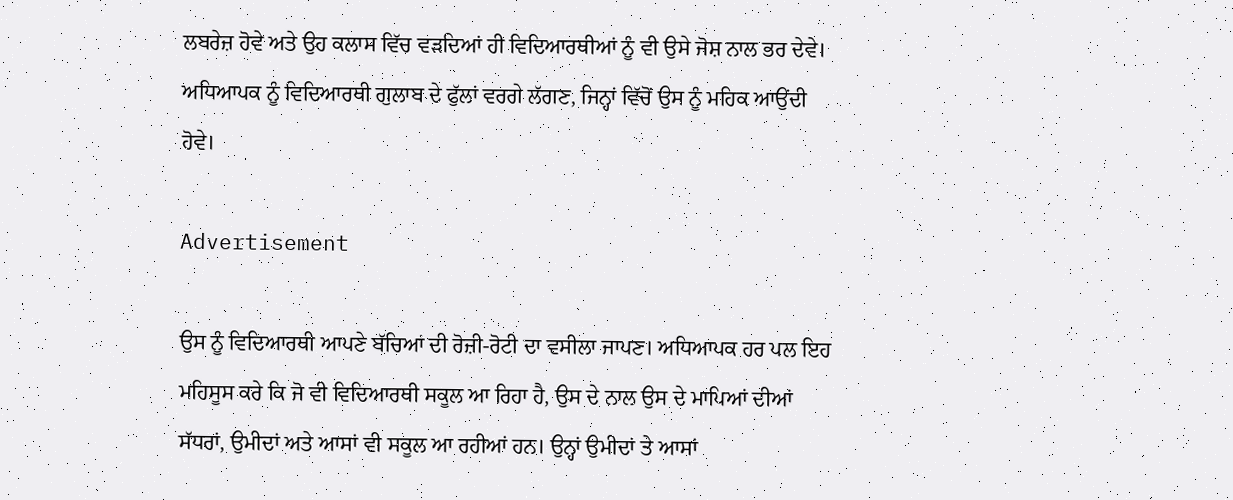ਲਬਰੇਜ਼ ਹੋਵੇ ਅਤੇ ਉਹ ਕਲਾਸ ਵਿੱਚ ਵੜਦਿਆਂ ਹੀ ਵਿਦਿਆਰਥੀਆਂ ਨੂੰ ਵੀ ਉਸੇ ਜੋਸ਼ ਨਾਲ ਭਰ ਦੇਵੇ। ਅਧਿਆਪਕ ਨੂੰ ਵਿਦਿਆਰਥੀ ਗੁਲਾਬ ਦੇ ਫੁੱਲਾਂ ਵਰਗੇ ਲੱਗਣ, ਜਿਨ੍ਹਾਂ ਵਿੱਚੋਂ ਉਸ ਨੂੰ ਮਹਿਕ ਆਉਂਦੀ ਹੋਵੇ।

Advertisement

ਉਸ ਨੂੰ ਵਿਦਿਆਰਥੀ ਆਪਣੇ ਬੱਚਿਆਂ ਦੀ ਰੋਜ਼ੀ-ਰੋਟੀ ਦਾ ਵਸੀਲਾ ਜਾਪਣ। ਅਧਿਆਪਕ ਹਰ ਪਲ ਇਹ ਮਹਿਸੂਸ ਕਰੇ ਕਿ ਜੋ ਵੀ ਵਿਦਿਆਰਥੀ ਸਕੂਲ ਆ ਰਿਹਾ ਹੈ, ਉਸ ਦੇ ਨਾਲ ਉਸ ਦੇ ਮਾਪਿਆਂ ਦੀਆਂ ਸੱਧਰਾਂ, ਉਮੀਦਾਂ ਅਤੇ ਆਸਾਂ ਵੀ ਸਕੂਲ ਆ ਰਹੀਆਂ ਹਨ। ਉਨ੍ਹਾਂ ਉਮੀਦਾਂ ਤੇ ਆਸਾਂ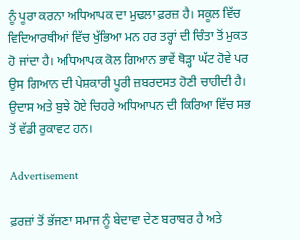ਨੂੰ ਪੂਰਾ ਕਰਨਾ ਅਧਿਆਪਕ ਦਾ ਮੁਢਲਾ ਫ਼ਰਜ਼ ਹੈ। ਸਕੂਲ ਵਿੱਚ ਵਿਦਿਆਰਥੀਆਂ ਵਿੱਚ ਖੁੱਭਿਆ ਮਨ ਹਰ ਤਰ੍ਹਾਂ ਦੀ ਚਿੰਤਾ ਤੋਂ ਮੁਕਤ ਹੋ ਜਾਂਦਾ ਹੈ। ਅਧਿਆਪਕ ਕੋਲ ਗਿਆਨ ਭਾਵੇਂ ਥੋੜ੍ਹਾ ਘੱਟ ਹੋਵੇ ਪਰ ਉਸ ਗਿਆਨ ਦੀ ਪੇਸ਼ਕਾਰੀ ਪੂਰੀ ਜ਼ਬਰਦਸਤ ਹੋਣੀ ਚਾਹੀਦੀ ਹੈ। ਉਦਾਸ ਅਤੇ ਬੁਝੇ ਹੋਏ ਚਿਹਰੇ ਅਧਿਆਪਨ ਦੀ ਕਿਰਿਆ ਵਿੱਚ ਸਭ ਤੋਂ ਵੱਡੀ ਰੁਕਾਵਟ ਹਨ।

Advertisement

ਫ਼ਰਜ਼ਾਂ ਤੋਂ ਭੱਜਣਾ ਸਮਾਜ ਨੂੰ ਬੇਦਾਵਾ ਦੇਣ ਬਰਾਬਰ ਹੈ ਅਤੇ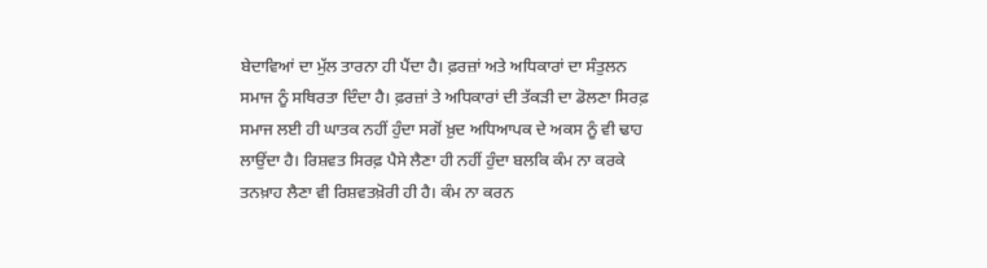ਬੇਦਾਵਿਆਂ ਦਾ ਮੁੱਲ ਤਾਰਨਾ ਹੀ ਪੈਂਦਾ ਹੈ। ਫ਼ਰਜ਼ਾਂ ਅਤੇ ਅਧਿਕਾਰਾਂ ਦਾ ਸੰਤੁਲਨ ਸਮਾਜ ਨੂੰ ਸਥਿਰਤਾ ਦਿੰਦਾ ਹੈ। ਫ਼ਰਜ਼ਾਂ ਤੇ ਅਧਿਕਾਰਾਂ ਦੀ ਤੱਕੜੀ ਦਾ ਡੋਲਣਾ ਸਿਰਫ਼ ਸਮਾਜ ਲਈ ਹੀ ਘਾਤਕ ਨਹੀਂ ਹੁੰਦਾ ਸਗੋਂ ਖ਼ੁਦ ਅਧਿਆਪਕ ਦੇ ਅਕਸ ਨੂੰ ਵੀ ਢਾਹ ਲਾਉਂਦਾ ਹੈ। ਰਿਸ਼ਵਤ ਸਿਰਫ਼ ਪੈਸੇ ਲੈਣਾ ਹੀ ਨਹੀਂ ਹੁੰਦਾ ਬਲਕਿ ਕੰਮ ਨਾ ਕਰਕੇ ਤਨਖ਼ਾਹ ਲੈਣਾ ਵੀ ਰਿਸ਼ਵਤਖ਼ੋਰੀ ਹੀ ਹੈ। ਕੰਮ ਨਾ ਕਰਨ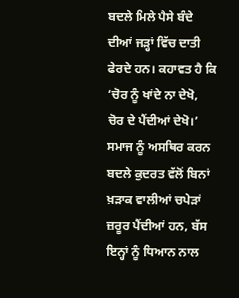ਬਦਲੇ ਮਿਲੇ ਪੈਸੇ ਬੰਦੇ ਦੀਆਂ ਜੜ੍ਹਾਂ ਵਿੱਚ ਦਾਤੀ ਫੇਰਦੇ ਹਨ। ਕਹਾਵਤ ਹੈ ਕਿ ‘ਚੋਰ ਨੂੰ ਖਾਂਦੇ ਨਾ ਦੇਖੋ, ਚੋਰ ਦੇ ਪੈਂਦੀਆਂ ਦੇਖੋ।’ ਸਮਾਜ ਨੂੰ ਅਸਥਿਰ ਕਰਨ ਬਦਲੇ ਕੁਦਰਤ ਵੱਲੋਂ ਬਿਨਾਂ ਖ਼ੜਾਕ ਵਾਲੀਆਂ ਚਪੇੜਾਂ ਜ਼ਰੂਰ ਪੈਂਦੀਆਂ ਹਨ, ਬੱਸ ਇਨ੍ਹਾਂ ਨੂੰ ਧਿਆਨ ਨਾਲ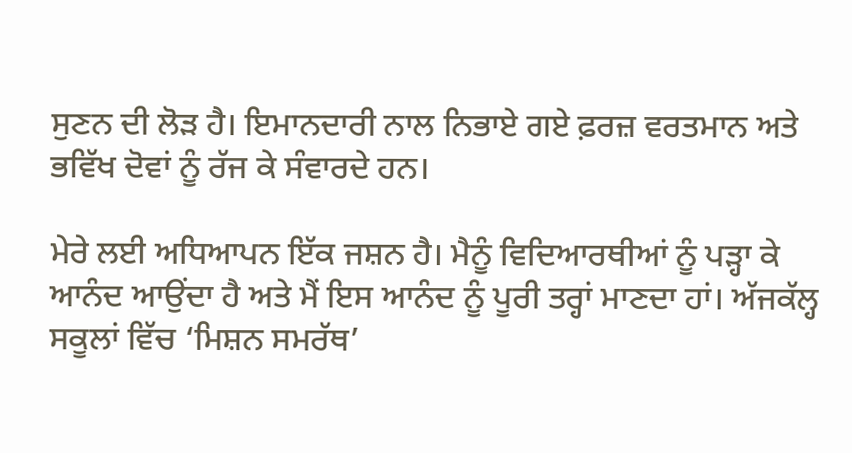ਸੁਣਨ ਦੀ ਲੋੜ ਹੈ। ਇਮਾਨਦਾਰੀ ਨਾਲ ਨਿਭਾਏ ਗਏ ਫ਼ਰਜ਼ ਵਰਤਮਾਨ ਅਤੇ ਭਵਿੱਖ ਦੋਵਾਂ ਨੂੰ ਰੱਜ ਕੇ ਸੰਵਾਰਦੇ ਹਨ।

ਮੇਰੇ ਲਈ ਅਧਿਆਪਨ ਇੱਕ ਜਸ਼ਨ ਹੈ। ਮੈਨੂੰ ਵਿਦਿਆਰਥੀਆਂ ਨੂੰ ਪੜ੍ਹਾ ਕੇ ਆਨੰਦ ਆਉਂਦਾ ਹੈ ਅਤੇ ਮੈਂ ਇਸ ਆਨੰਦ ਨੂੰ ਪੂਰੀ ਤਰ੍ਹਾਂ ਮਾਣਦਾ ਹਾਂ। ਅੱਜਕੱਲ੍ਹ ਸਕੂਲਾਂ ਵਿੱਚ ‘ਮਿਸ਼ਨ ਸਮਰੱਥ’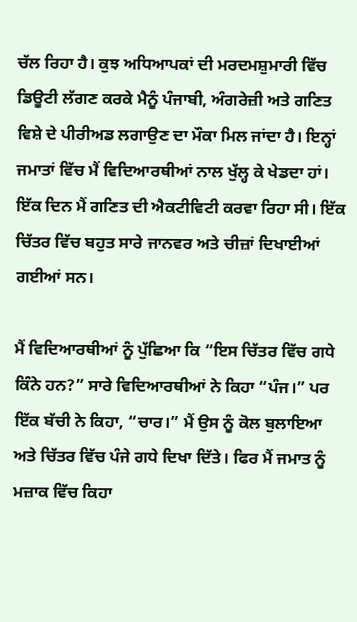ਚੱਲ ਰਿਹਾ ਹੈ। ਕੁਝ ਅਧਿਆਪਕਾਂ ਦੀ ਮਰਦਮਸ਼ੁਮਾਰੀ ਵਿੱਚ ਡਿਊਟੀ ਲੱਗਣ ਕਰਕੇ ਮੈਨੂੰ ਪੰਜਾਬੀ, ਅੰਗਰੇਜ਼ੀ ਅਤੇ ਗਣਿਤ ਵਿਸ਼ੇ ਦੇ ਪੀਰੀਅਡ ਲਗਾਉਣ ਦਾ ਮੌਕਾ ਮਿਲ ਜਾਂਦਾ ਹੈ। ਇਨ੍ਹਾਂ ਜਮਾਤਾਂ ਵਿੱਚ ਮੈਂ ਵਿਦਿਆਰਥੀਆਂ ਨਾਲ ਖੁੱਲ੍ਹ ਕੇ ਖੇਡਦਾ ਹਾਂ। ਇੱਕ ਦਿਨ ਮੈਂ ਗਣਿਤ ਦੀ ਐਕਟੀਵਿਟੀ ਕਰਵਾ ਰਿਹਾ ਸੀ। ਇੱਕ ਚਿੱਤਰ ਵਿੱਚ ਬਹੁਤ ਸਾਰੇ ਜਾਨਵਰ ਅਤੇ ਚੀਜ਼ਾਂ ਦਿਖਾਈਆਂ ਗਈਆਂ ਸਨ।

ਮੈਂ ਵਿਦਿਆਰਥੀਆਂ ਨੂੰ ਪੁੱਛਿਆ ਕਿ “ਇਸ ਚਿੱਤਰ ਵਿੱਚ ਗਧੇ ਕਿੰਨੇ ਹਨ?” ਸਾਰੇ ਵਿਦਿਆਰਥੀਆਂ ਨੇ ਕਿਹਾ “ਪੰਜ।” ਪਰ ਇੱਕ ਬੱਚੀ ਨੇ ਕਿਹਾ, “ਚਾਰ।” ਮੈਂ ਉਸ ਨੂੰ ਕੋਲ ਬੁਲਾਇਆ ਅਤੇ ਚਿੱਤਰ ਵਿੱਚ ਪੰਜੇ ਗਧੇ ਦਿਖਾ ਦਿੱਤੇ। ਫਿਰ ਮੈਂ ਜਮਾਤ ਨੂੰ ਮਜ਼ਾਕ ਵਿੱਚ ਕਿਹਾ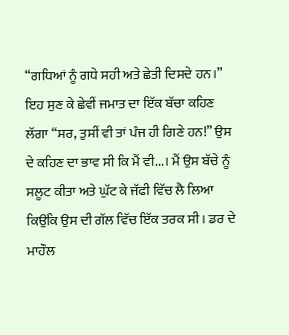“ਗਧਿਆਂ ਨੂੰ ਗਧੇ ਸਹੀ ਅਤੇ ਛੇਤੀ ਦਿਸਦੇ ਹਨ।” ਇਹ ਸੁਣ ਕੇ ਛੇਵੀਂ ਜਮਾਤ ਦਾ ਇੱਕ ਬੱਚਾ ਕਹਿਣ ਲੱਗਾ “ਸਰ, ਤੁਸੀਂ ਵੀ ਤਾਂ ਪੰਜ ਹੀ ਗਿਣੇ ਹਨ!” ਉਸ ਦੇ ਕਹਿਣ ਦਾ ਭਾਵ ਸੀ ਕਿ ਮੈਂ ਵੀ...। ਮੈਂ ਉਸ ਬੱਚੇ ਨੂੰ ਸਲੂਟ ਕੀਤਾ ਅਤੇ ਘੁੱਟ ਕੇ ਜੱਫੀ ਵਿੱਚ ਲੈ ਲਿਆ ਕਿਉਂਕਿ ਉਸ ਦੀ ਗੱਲ ਵਿੱਚ ਇੱਕ ਤਰਕ ਸੀ। ਡਰ ਦੇ ਮਾਹੌਲ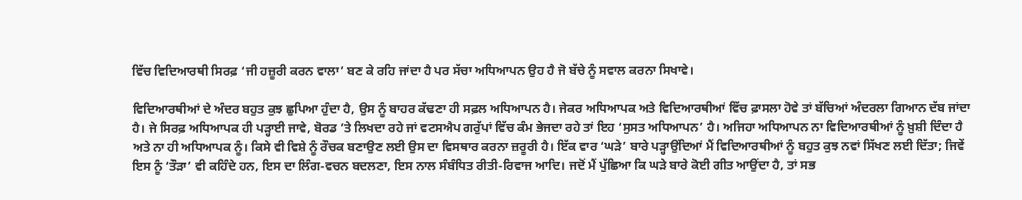ਵਿੱਚ ਵਿਦਿਆਰਥੀ ਸਿਰਫ਼ ‘ਜੀ ਹਜ਼ੂਰੀ ਕਰਨ ਵਾਲਾ’ ਬਣ ਕੇ ਰਹਿ ਜਾਂਦਾ ਹੈ ਪਰ ਸੱਚਾ ਅਧਿਆਪਨ ਉਹ ਹੈ ਜੋ ਬੱਚੇ ਨੂੰ ਸਵਾਲ ਕਰਨਾ ਸਿਖਾਵੇ।

ਵਿਦਿਆਰਥੀਆਂ ਦੇ ਅੰਦਰ ਬਹੁਤ ਕੁਝ ਛੁਪਿਆ ਹੁੰਦਾ ਹੈ, ਉਸ ਨੂੰ ਬਾਹਰ ਕੱਢਣਾ ਹੀ ਸਫ਼ਲ ਅਧਿਆਪਨ ਹੈ। ਜੇਕਰ ਅਧਿਆਪਕ ਅਤੇ ਵਿਦਿਆਰਥੀਆਂ ਵਿੱਚ ਫ਼ਾਸਲਾ ਹੋਵੇ ਤਾਂ ਬੱਚਿਆਂ ਅੰਦਰਲਾ ਗਿਆਨ ਦੱਬ ਜਾਂਦਾ ਹੈ। ਜੇ ਸਿਰਫ਼ ਅਧਿਆਪਕ ਹੀ ਪੜ੍ਹਾਈ ਜਾਵੇ, ਬੋਰਡ ’ਤੇ ਲਿਖਦਾ ਰਹੇ ਜਾਂ ਵਟਸਐਪ ਗਰੁੱਪਾਂ ਵਿੱਚ ਕੰਮ ਭੇਜਦਾ ਰਹੇ ਤਾਂ ਇਹ ‘ਸੁਸਤ ਅਧਿਆਪਨ’ ਹੈ। ਅਜਿਹਾ ਅਧਿਆਪਨ ਨਾ ਵਿਦਿਆਰਥੀਆਂ ਨੂੰ ਖ਼ੁਸ਼ੀ ਦਿੰਦਾ ਹੈ ਅਤੇ ਨਾ ਹੀ ਅਧਿਆਪਕ ਨੂੰ। ਕਿਸੇ ਵੀ ਵਿਸ਼ੇ ਨੂੰ ਰੌਚਕ ਬਣਾਉਣ ਲਈ ਉਸ ਦਾ ਵਿਸਥਾਰ ਕਰਨਾ ਜ਼ਰੂਰੀ ਹੈ। ਇੱਕ ਵਾਰ ‘ਘੜੇ’ ਬਾਰੇ ਪੜ੍ਹਾਉਂਦਿਆਂ ਮੈਂ ਵਿਦਿਆਰਥੀਆਂ ਨੂੰ ਬਹੁਤ ਕੁਝ ਨਵਾਂ ਸਿੱਖਣ ਲਈ ਦਿੱਤਾ; ਜਿਵੇਂ ਇਸ ਨੂੰ ‘ਤੌੜਾ’ ਵੀ ਕਹਿੰਦੇ ਹਨ, ਇਸ ਦਾ ਲਿੰਗ-ਵਚਨ ਬਦਲਣਾ, ਇਸ ਨਾਲ ਸੰਬੰਧਿਤ ਰੀਤੀ-ਰਿਵਾਜ ਆਦਿ। ਜਦੋਂ ਮੈਂ ਪੁੱਛਿਆ ਕਿ ਘੜੇ ਬਾਰੇ ਕੋਈ ਗੀਤ ਆਉਂਦਾ ਹੈ, ਤਾਂ ਸਭ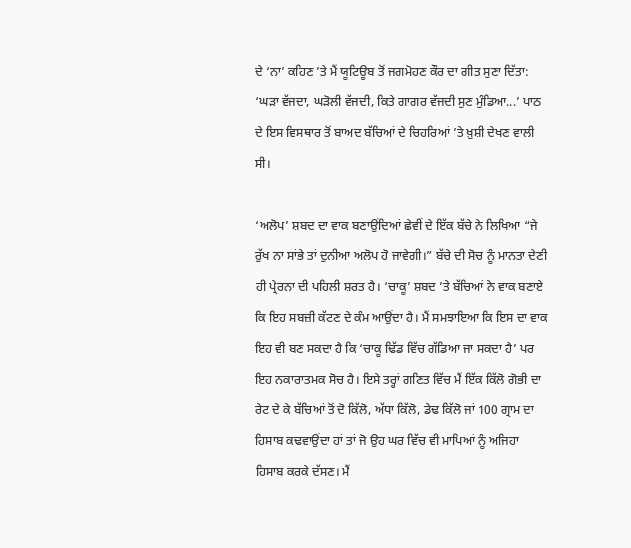ਦੇ ‘ਨਾ’ ਕਹਿਣ ’ਤੇ ਮੈਂ ਯੂਟਿਊਬ ਤੋਂ ਜਗਮੋਹਣ ਕੌਰ ਦਾ ਗੀਤ ਸੁਣਾ ਦਿੱਤਾ: ‘ਘੜਾ ਵੱਜਦਾ, ਘੜੋਲੀ ਵੱਜਦੀ, ਕਿਤੇ ਗਾਗਰ ਵੱਜਦੀ ਸੁਣ ਮੁੰਡਿਆ...’ ਪਾਠ ਦੇ ਇਸ ਵਿਸਥਾਰ ਤੋਂ ਬਾਅਦ ਬੱਚਿਆਂ ਦੇ ਚਿਹਰਿਆਂ ’ਤੇ ਖ਼ੁਸ਼ੀ ਦੇਖਣ ਵਾਲੀ ਸੀ।

‘ਅਲੋਪ’ ਸ਼ਬਦ ਦਾ ਵਾਕ ਬਣਾਉਂਦਿਆਂ ਛੇਵੀਂ ਦੇ ਇੱਕ ਬੱਚੇ ਨੇ ਲਿਖਿਆ “ਜੇ ਰੁੱਖ ਨਾ ਸਾਂਭੇ ਤਾਂ ਦੁਨੀਆ ਅਲੋਪ ਹੋ ਜਾਵੇਗੀ।” ਬੱਚੇ ਦੀ ਸੋਚ ਨੂੰ ਮਾਨਤਾ ਦੇਣੀ ਹੀ ਪ੍ਰੇਰਨਾ ਦੀ ਪਹਿਲੀ ਸ਼ਰਤ ਹੈ। ‘ਚਾਕੂ’ ਸ਼ਬਦ ’ਤੇ ਬੱਚਿਆਂ ਨੇ ਵਾਕ ਬਣਾਏ ਕਿ ਇਹ ਸਬਜ਼ੀ ਕੱਟਣ ਦੇ ਕੰਮ ਆਉਂਦਾ ਹੈ। ਮੈਂ ਸਮਝਾਇਆ ਕਿ ਇਸ ਦਾ ਵਾਕ ਇਹ ਵੀ ਬਣ ਸਕਦਾ ਹੈ ਕਿ ‘ਚਾਕੂ ਢਿੱਡ ਵਿੱਚ ਗੱਡਿਆ ਜਾ ਸਕਦਾ ਹੈ’ ਪਰ ਇਹ ਨਕਾਰਾਤਮਕ ਸੋਚ ਹੈ। ਇਸੇ ਤਰ੍ਹਾਂ ਗਣਿਤ ਵਿੱਚ ਮੈਂ ਇੱਕ ਕਿੱਲੋ ਗੋਭੀ ਦਾ ਰੇਟ ਦੇ ਕੇ ਬੱਚਿਆਂ ਤੋਂ ਦੋ ਕਿੱਲੋ, ਅੱਧਾ ਕਿੱਲੋ, ਡੇਢ ਕਿੱਲੋ ਜਾਂ 100 ਗ੍ਰਾਮ ਦਾ ਹਿਸਾਬ ਕਢਵਾਉਂਦਾ ਹਾਂ ਤਾਂ ਜੋ ਉਹ ਘਰ ਵਿੱਚ ਵੀ ਮਾਪਿਆਂ ਨੂੰ ਅਜਿਹਾ ਹਿਸਾਬ ਕਰਕੇ ਦੱਸਣ। ਮੈਂ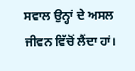ਸਵਾਲ ਉਨ੍ਹਾਂ ਦੇ ਅਸਲ ਜੀਵਨ ਵਿੱਚੋਂ ਲੈਂਦਾ ਹਾਂ।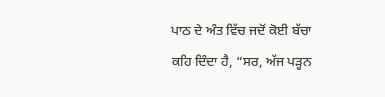ਪਾਠ ਦੇ ਅੰਤ ਵਿੱਚ ਜਦੋਂ ਕੋਈ ਬੱਚਾ ਕਹਿ ਦਿੰਦਾ ਹੈ, “ਸਰ, ਅੱਜ ਪੜ੍ਹਨ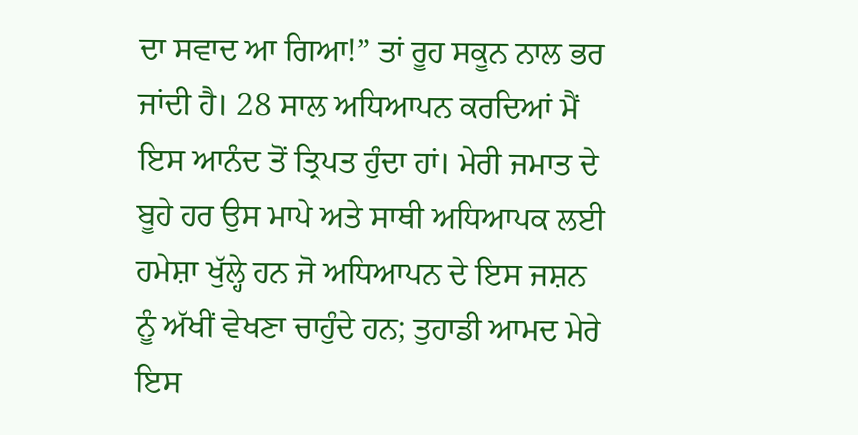ਦਾ ਸਵਾਦ ਆ ਗਿਆ!” ਤਾਂ ਰੂਹ ਸਕੂਨ ਨਾਲ ਭਰ ਜਾਂਦੀ ਹੈ। 28 ਸਾਲ ਅਧਿਆਪਨ ਕਰਦਿਆਂ ਮੈਂ ਇਸ ਆਨੰਦ ਤੋਂ ਤ੍ਰਿਪਤ ਹੁੰਦਾ ਹਾਂ। ਮੇਰੀ ਜਮਾਤ ਦੇ ਬੂਹੇ ਹਰ ਉਸ ਮਾਪੇ ਅਤੇ ਸਾਥੀ ਅਧਿਆਪਕ ਲਈ ਹਮੇਸ਼ਾ ਖੁੱਲ੍ਹੇ ਹਨ ਜੋ ਅਧਿਆਪਨ ਦੇ ਇਸ ਜਸ਼ਨ ਨੂੰ ਅੱਖੀਂ ਵੇਖਣਾ ਚਾਹੁੰਦੇ ਹਨ; ਤੁਹਾਡੀ ਆਮਦ ਮੇਰੇ ਇਸ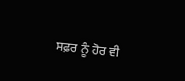ਸਫ਼ਰ ਨੂੰ ਹੋਰ ਵੀ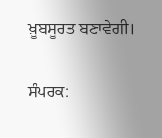ਖ਼ੂਬਸੂਰਤ ਬਣਾਵੇਗੀ।

ਸੰਪਰਕ: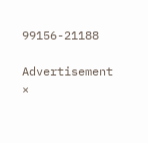99156-21188

Advertisement
×